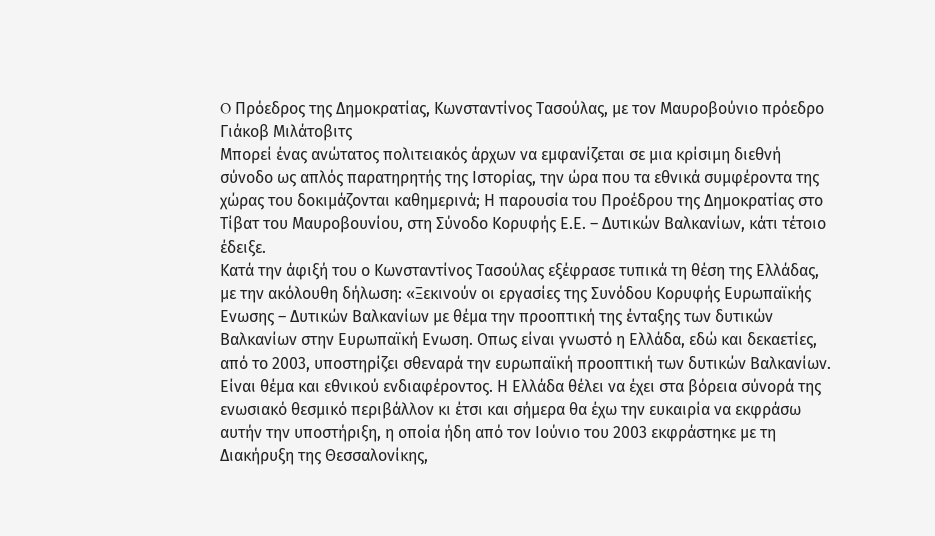O Πρόεδρος της Δημοκρατίας, Κωνσταντίνος Τασούλας, με τον Μαυροβούνιο πρόεδρο Γιάκοβ Μιλάτοβιτς
Μπορεί ένας ανώτατος πολιτειακός άρχων να εμφανίζεται σε μια κρίσιμη διεθνή σύνοδο ως απλός παρατηρητής της Ιστορίας, την ώρα που τα εθνικά συμφέροντα της χώρας του δοκιμάζονται καθημερινά; Η παρουσία του Προέδρου της Δημοκρατίας στο Τίβατ του Μαυροβουνίου, στη Σύνοδο Κορυφής Ε.Ε. – Δυτικών Βαλκανίων, κάτι τέτοιο έδειξε.
Κατά την άφιξή του ο Κωνσταντίνος Τασούλας εξέφρασε τυπικά τη θέση της Ελλάδας, με την ακόλουθη δήλωση: «Ξεκινούν οι εργασίες της Συνόδου Κορυφής Ευρωπαϊκής Ενωσης – Δυτικών Βαλκανίων με θέμα την προοπτική της ένταξης των δυτικών Βαλκανίων στην Ευρωπαϊκή Ενωση. Οπως είναι γνωστό η Ελλάδα, εδώ και δεκαετίες, από το 2003, υποστηρίζει σθεναρά την ευρωπαϊκή προοπτική των δυτικών Βαλκανίων. Είναι θέμα και εθνικού ενδιαφέροντος. Η Ελλάδα θέλει να έχει στα βόρεια σύνορά της ενωσιακό θεσμικό περιβάλλον κι έτσι και σήμερα θα έχω την ευκαιρία να εκφράσω αυτήν την υποστήριξη, η οποία ήδη από τον Ιούνιο του 2003 εκφράστηκε με τη Διακήρυξη της Θεσσαλονίκης,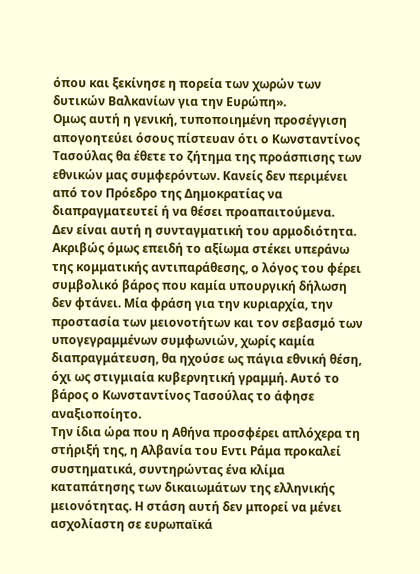όπου και ξεκίνησε η πορεία των χωρών των δυτικών Βαλκανίων για την Ευρώπη».
Ομως αυτή η γενική, τυποποιημένη προσέγγιση απογοητεύει όσους πίστευαν ότι ο Κωνσταντίνος Τασούλας θα έθετε το ζήτημα της προάσπισης των εθνικών μας συμφερόντων. Κανείς δεν περιμένει από τον Πρόεδρο της Δημοκρατίας να διαπραγματευτεί ή να θέσει προαπαιτούμενα.
Δεν είναι αυτή η συνταγματική του αρμοδιότητα. Ακριβώς όμως επειδή το αξίωμα στέκει υπεράνω της κομματικής αντιπαράθεσης, ο λόγος του φέρει συμβολικό βάρος που καμία υπουργική δήλωση δεν φτάνει. Μία φράση για την κυριαρχία, την προστασία των μειονοτήτων και τον σεβασμό των υπογεγραμμένων συμφωνιών, χωρίς καμία διαπραγμάτευση, θα ηχούσε ως πάγια εθνική θέση, όχι ως στιγμιαία κυβερνητική γραμμή. Αυτό το βάρος ο Κωνσταντίνος Τασούλας το άφησε αναξιοποίητο.
Την ίδια ώρα που η Αθήνα προσφέρει απλόχερα τη στήριξή της, η Αλβανία του Εντι Ράμα προκαλεί συστηματικά, συντηρώντας ένα κλίμα καταπάτησης των δικαιωμάτων της ελληνικής μειονότητας. Η στάση αυτή δεν μπορεί να μένει ασχολίαστη σε ευρωπαϊκά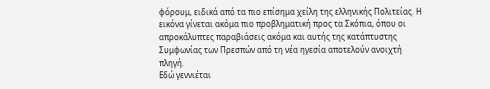φόρουμ, ειδικά από τα πιο επίσημα χείλη της ελληνικής Πολιτείας. Η εικόνα γίνεται ακόμα πιο προβληματική προς τα Σκόπια, όπου οι απροκάλυπτες παραβιάσεις ακόμα και αυτής της κατάπτυστης Συμφωνίας των Πρεσπών από τη νέα ηγεσία αποτελούν ανοιχτή πληγή.
Εδώ γεννιέται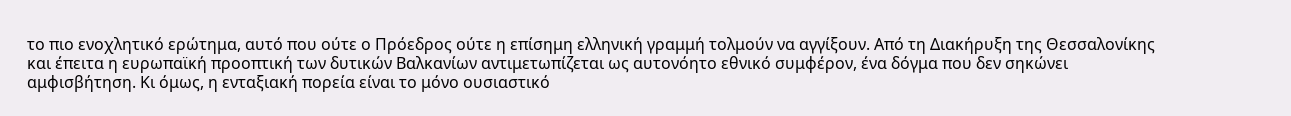το πιο ενοχλητικό ερώτημα, αυτό που ούτε ο Πρόεδρος ούτε η επίσημη ελληνική γραμμή τολμούν να αγγίξουν. Από τη Διακήρυξη της Θεσσαλονίκης και έπειτα η ευρωπαϊκή προοπτική των δυτικών Βαλκανίων αντιμετωπίζεται ως αυτονόητο εθνικό συμφέρον, ένα δόγμα που δεν σηκώνει αμφισβήτηση. Κι όμως, η ενταξιακή πορεία είναι το μόνο ουσιαστικό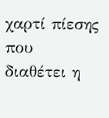χαρτί πίεσης που διαθέτει η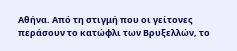Αθήνα. Από τη στιγμή που οι γείτονες περάσουν το κατώφλι των Βρυξελλών, το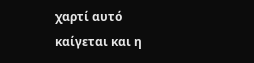χαρτί αυτό καίγεται και η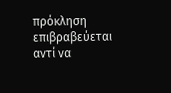πρόκληση επιβραβεύεται αντί να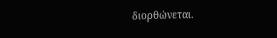διορθώνεται.